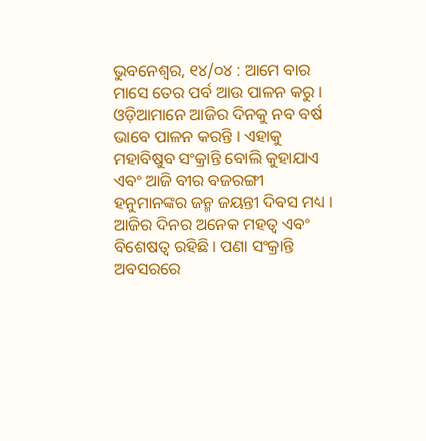ଭୁବନେଶ୍ୱର, ୧୪/୦୪ : ଆମେ ବାର ମାସେ ତେର ପର୍ବ ଆଉ ପାଳନ କରୁ । ଓଡ଼ିଆମାନେ ଆଜିର ଦିନକୁ ନବ ବର୍ଷ ଭାବେ ପାଳନ କରନ୍ତି । ଏହାକୁ ମହାବିଷୁବ ସଂକ୍ରାନ୍ତି ବୋଲି କୁହାଯାଏ ଏବଂ ଆଜି ବୀର ବଜରଙ୍ଗୀ ହନୁମାନଙ୍କର ଜନ୍ମ ଜୟନ୍ତୀ ଦିବସ ମଧ୍ୟ । ଆଜିର ଦିନର ଅନେକ ମହତ୍ୱ ଏବଂ ବିଶେଷତ୍ୱ ରହିଛି । ପଣା ସଂକ୍ରାନ୍ତି ଅବସରରେ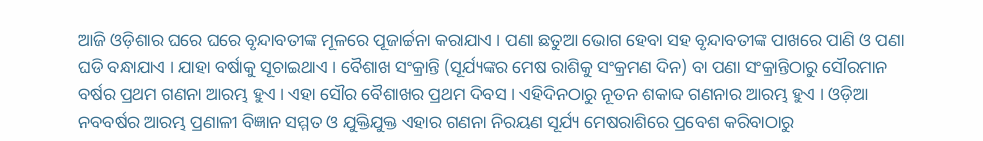ଆଜି ଓଡ଼ିଶାର ଘରେ ଘରେ ବୃନ୍ଦାବତୀଙ୍କ ମୂଳରେ ପୂଜାର୍ଚ୍ଚନା କରାଯାଏ । ପଣା ଛତୁଆ ଭୋଗ ହେବା ସହ ବୃନ୍ଦାବତୀଙ୍କ ପାଖରେ ପାଣି ଓ ପଣା ଘଡି ବନ୍ଧାଯାଏ । ଯାହା ବର୍ଷାକୁ ସୂଚାଇଥାଏ । ବୈଶାଖ ସଂକ୍ରାନ୍ତି (ସୂର୍ଯ୍ୟଙ୍କର ମେଷ ରାଶିକୁ ସଂକ୍ରମଣ ଦିନ) ବା ପଣା ସଂକ୍ରାନ୍ତିଠାରୁ ସୌରମାନ ବର୍ଷର ପ୍ରଥମ ଗଣନା ଆରମ୍ଭ ହୁଏ । ଏହା ସୌର ବୈଶାଖର ପ୍ରଥମ ଦିବସ । ଏହିଦିନଠାରୁ ନୂତନ ଶକାବ୍ଦ ଗଣନାର ଆରମ୍ଭ ହୁଏ । ଓଡ଼ିଆ ନବବର୍ଷର ଆରମ୍ଭ ପ୍ରଣାଳୀ ବିଜ୍ଞାନ ସମ୍ମତ ଓ ଯୁକ୍ତିଯୁକ୍ତ ଏହାର ଗଣନା ନିରୟଣ ସୂର୍ଯ୍ୟ ମେଷରାଶିରେ ପ୍ରବେଶ କରିବାଠାରୁ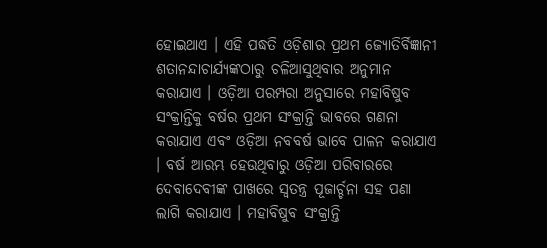ହୋଇଥାଏ । ଏହି ପଦ୍ଧତି ଓଡ଼ିଶାର ପ୍ରଥମ ଜ୍ୟୋତିର୍ବିଜ୍ଞାନୀ ଶତାନନ୍ଦାଚାର୍ଯ୍ୟଙ୍କଠାରୁ ଚଳିଆସୁଥିବାର ଅନୁମାନ କରାଯାଏ । ଓଡ଼ିଆ ପରମ୍ପରା ଅନୁସାରେ ମହାବିଷୁବ ସଂକ୍ରାନ୍ତିକୁ ବର୍ଷର ପ୍ରଥମ ସଂକ୍ରାନ୍ତି ଭାବରେ ଗଣନା କରାଯାଏ ଏବଂ ଓଡ଼ିଆ ନବବର୍ଷ ଭାବେ ପାଳନ କରାଯାଏ । ବର୍ଷ ଆରମ୍ଭ ହେଉଥିବାରୁ ଓଡ଼ିଆ ପରିବାରରେ ଦେବାଦେବୀଙ୍କ ପାଖରେ ସ୍ୱତନ୍ତ୍ର ପୂଜାର୍ଚ୍ଚନା ସହ ପଣା ଲାଗି କରାଯାଏ । ମହାବିଷୁବ ସଂକ୍ରାନ୍ତି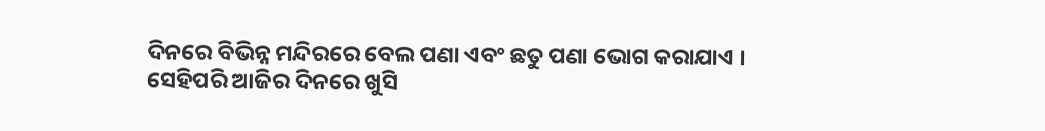ଦିନରେ ବିଭିନ୍ନ ମନ୍ଦିରରେ ବେଲ ପଣା ଏବଂ ଛତୁ ପଣା ଭୋଗ କରାଯାଏ ।
ସେହିପରି ଆଜିର ଦିନରେ ଖୁସି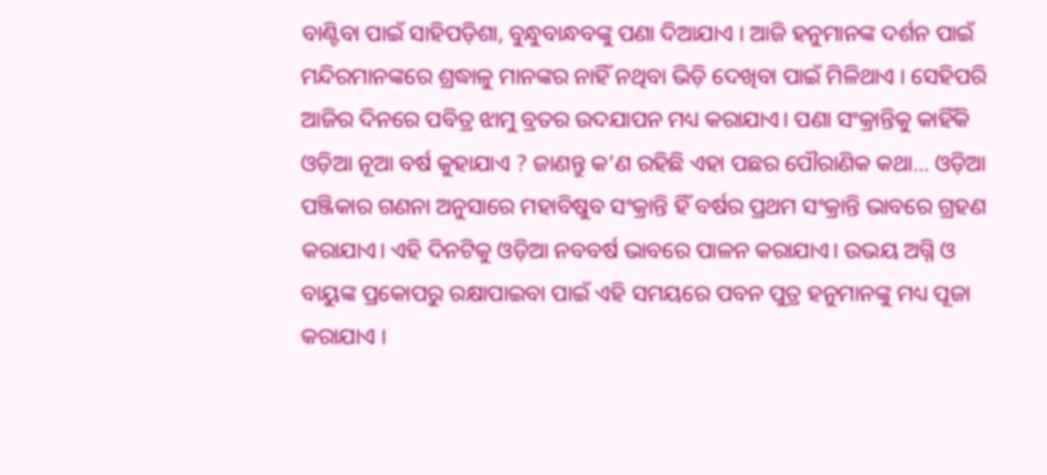ବାଣ୍ଟିବା ପାଇଁ ସାହିପଡ଼ିଶା, ବୁନ୍ଧୁବାନ୍ଧବଙ୍କୁ ପଣା ଦିଆଯାଏ । ଆଜି ହନୁମାନଙ୍କ ଦର୍ଶନ ପାଇଁ ମନ୍ଦିରମାନଙ୍କରେ ଶ୍ରଦ୍ଧାଳୁ ମାନଙ୍କର ନାହିଁ ନଥିବା ଭିଡ଼ି ଦେଖିବା ପାଇଁ ମିଳିଥାଏ । ସେହିପରି ଆଜିର ଦିନରେ ପବିତ୍ର ଝାମୁ ବ୍ରତର ଉଦଯାପନ ମଧ୍ୟ କରାଯାଏ। ପଣା ସଂକ୍ରାନ୍ତିକୁ କାହିଁକି ଓଡ଼ିଆ ନୂଆ ବର୍ଷ କୁହାଯାଏ ? ଜାଣନ୍ତୁ କ’ଣ ରହିଛି ଏହା ପଛର ପୌରାଣିକ କଥା… ଓଡ଼ିଆ ପଞ୍ଜିକାର ଗଣନା ଅନୁସାରେ ମହାବିଷୁବ ସଂକ୍ରାନ୍ତି ହିଁ ବର୍ଷର ପ୍ରଥମ ସଂକ୍ରାନ୍ତି ଭାବରେ ଗ୍ରହଣ କରାଯାଏ। ଏହି ଦିନଟିକୁ ଓଡ଼ିଆ ନବବର୍ଷ ଭାବରେ ପାଳନ କରାଯାଏ। ଉଭୟ ଅଗ୍ନି ଓ ବାୟୁଙ୍କ ପ୍ରକୋପରୁ ରକ୍ଷାପାଇବା ପାଇଁ ଏହି ସମୟରେ ପବନ ପୁତ୍ର ହନୁମାନଙ୍କୁ ମଧ୍ୟ ପୂଜା କରାଯାଏ ।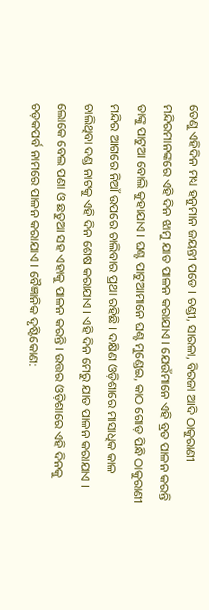ତେଣୁ ଏହିଦିନ ମଧ୍ୟ ହନୁମାନ ଜୟନ୍ତୀ ପଡେ । ଚଣ୍ଡୀ, ସାରଳା, ବିରଜା ଆଦି ଠାକୁରାଣୀ ମନ୍ଦିରମାନଙ୍କରେ ଏହି ଦିନ ଝାମୁ ଯାତ ପାଳନ କରାଯାଏ । ଯେଉଁମାନେ ଏହି ବ୍ରତ ପାଳନ କରନ୍ତି ତାଙ୍କୁ ପାଟୁଆ ବୋଲି କୁହାଯାଏ । ଘଣ୍ଟ ପାଟୁଆମାନେ ଘଣ୍ଟ ମୁଣ୍ଡେଇ, କାଠ ଗୋଡ଼ ପିନ୍ଧି ଠାକୁରାଣୀ ମନ୍ଦିର ଆଗରେ ନିଆଁ ଉପରେ ଚାଲିବାର ପ୍ରଥା ରହିଛି । ଦକ୍ଷିଣ ଓଡ଼ିଶାରେ ମାସାଧିକ କାଳ ଚାଲିଥିବା ଦଣ୍ଡ ନାଟକୁ ଏହି ଦିନ ଶେଷ କରାଯାଏ । ଏହି ଦିନ ମେରୁ ଯାତ ପାଳନ କରାଯାଏ । ଲୋକେ ବେଲ ପଣା ଓ ଛତୁଆ ସହ ଏହାକୁ ପାଳନ କରନ୍ତି । ଉତ୍ତର ଓଡ଼ିଶାରେ ଏହି ଦିନକୁ ଚଡ଼କପର୍ବ ନାମରେ ପାଳନ କରାଯାଏ । ବୈଜ୍ଞାନିକ ଦୃଷ୍ଟିକୋଣ: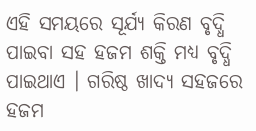ଏହି ସମୟରେ ସୂର୍ଯ୍ୟ କିରଣ ବୃଦ୍ଧି ପାଇବା ସହ ହଜମ ଶକ୍ତି ମଧ୍ୟ ବୃଦ୍ଧି ପାଇଥାଏ । ଗରିଷ୍ଠ ଖାଦ୍ୟ ସହଜରେ ହଜମ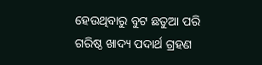ହେଉଥିବାରୁ ବୁଟ ଛତୁଆ ପରି ଗରିଷ୍ଠ ଖାଦ୍ୟ ପଦାର୍ଥ ଗ୍ରହଣ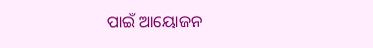ପାଇଁ ଆୟୋଜନ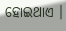ହୋଇଥାଏ ।